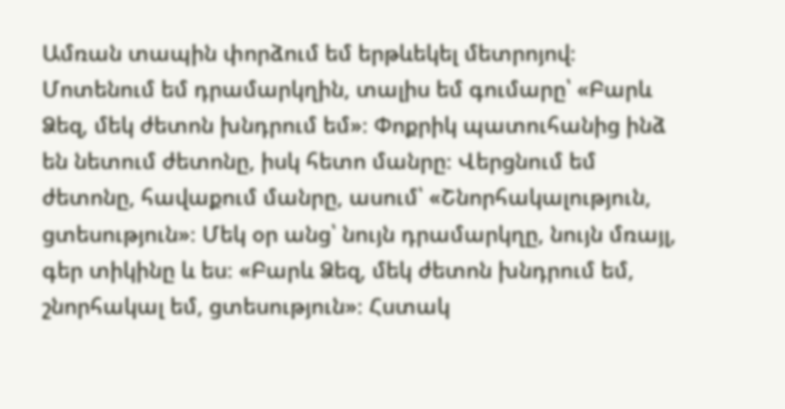Ամռան տապին փորձում եմ երթևեկել մետրոյով։ Մոտենում եմ դրամարկղին, տալիս եմ գումարը՝ «Բարև Ձեզ, մեկ ժետոն խնդրում եմ»։ Փոքրիկ պատուհանից ինձ են նետում ժետոնը, իսկ հետո մանրը։ Վերցնում եմ ժետոնը, հավաքում մանրը, ասում՝ «Շնորհակալություն, ցտեսություն»։ Մեկ օր անց՝ նույն դրամարկղը, նույն մռայլ, գեր տիկինը և ես։ «Բարև Ձեզ, մեկ ժետոն խնդրում եմ, շնորհակալ եմ, ցտեսություն»։ Հստակ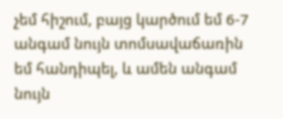չեմ հիշում, բայց կարծում եմ 6-7 անգամ նույն տոմսավաճառին եմ հանդիպել, և ամեն անգամ նույն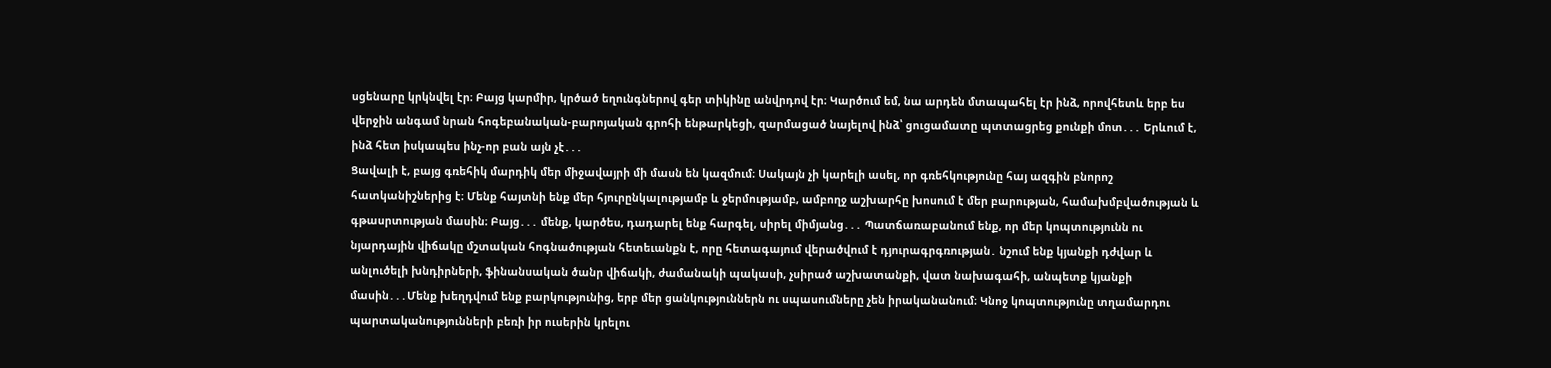սցենարը կրկնվել էր։ Բայց կարմիր, կրծած եղունգներով գեր տիկինը անվրդով էր։ Կարծում եմ, նա արդեն մտապահել էր ինձ, որովհետև երբ ես վերջին անգամ նրան հոգեբանական-բարոյական գրոհի ենթարկեցի, զարմացած նայելով ինձ՝ ցուցամատը պտտացրեց քունքի մոտ․․․ Երևում է, ինձ հետ իսկապես ինչ-որ բան այն չէ․․․
Ցավալի է, բայց գռեհիկ մարդիկ մեր միջավայրի մի մասն են կազմում։ Սակայն չի կարելի ասել, որ գռեհկությունը հայ ազգին բնորոշ հատկանիշներից է։ Մենք հայտնի ենք մեր հյուրընկալությամբ և ջերմությամբ, ամբողջ աշխարհը խոսում է մեր բարության, համախմբվածության և գթասրտության մասին։ Բայց․․․ մենք, կարծես, դադարել ենք հարգել, սիրել միմյանց․․․ Պատճառաբանում ենք, որ մեր կոպտությունն ու նյարդային վիճակը մշտական հոգնածության հետեւանքն է, որը հետագայում վերածվում է դյուրագրգռության․ նշում ենք կյանքի դժվար և անլուծելի խնդիրների, ֆինանսական ծանր վիճակի, ժամանակի պակասի, չսիրած աշխատանքի, վատ նախագահի, անպետք կյանքի մասին․․․Մենք խեղդվում ենք բարկությունից, երբ մեր ցանկություններն ու սպասումները չեն իրականանում։ Կնոջ կոպտությունը տղամարդու պարտականությունների բեռի իր ուսերին կրելու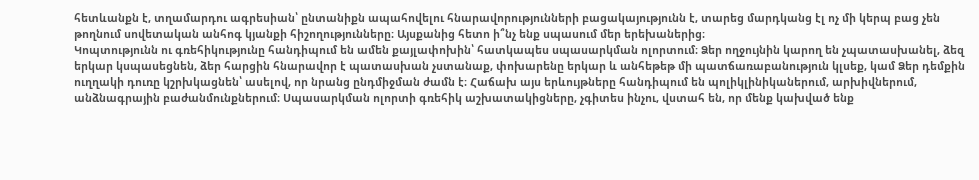հետևանքն է, տղամարդու ագրեսիան՝ ընտանիքն ապահովելու հնարավորությունների բացակայությունն է, տարեց մարդկանց էլ ոչ մի կերպ բաց չեն թողնում սովետական անհոգ կյանքի հիշողությունները։ Այսքանից հետո ի՞նչ ենք սպասում մեր երեխաներից։
Կոպտությունն ու գռեհիկությունը հանդիպում են ամեն քայլափոխին՝ հատկապես սպասարկման ոլորտում։ Ձեր ողջույնին կարող են չպատասխանել, ձեզ երկար կսպասեցնեն, ձեր հարցին հնարավոր է պատասխան չստանաք, փոխարենը երկար և անհեթեթ մի պատճառաբանություն կլսեք, կամ Ձեր դեմքին ուղղակի դուռը կշրխկացնեն՝ ասելով, որ նրանց ընդմիջման ժամն է։ Հաճախ այս երևույթները հանդիպում են պոլիկլինիկաներում, արխիվներում, անձնագրային բաժանմունքներում։ Սպասարկման ոլորտի գռեհիկ աշխատակիցները, չգիտես ինչու, վստահ են, որ մենք կախված ենք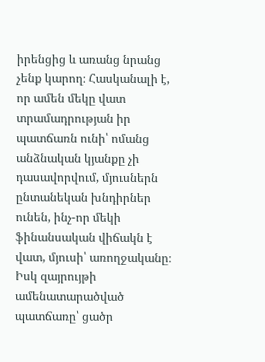իրենցից և առանց նրանց չենք կարող։ Հասկանալի է, որ ամեն մեկը վատ տրամադրության իր պատճառն ունի՝ ոմանց անձնական կյանքը չի դասավորվում, մյուսներն ընտանեկան խնդիրներ ունեն, ինչ-որ մեկի ֆինանսական վիճակն է վատ, մյուսի՝ առողջականը։ Իսկ զայրույթի ամենատարածված պատճառը՝ ցածր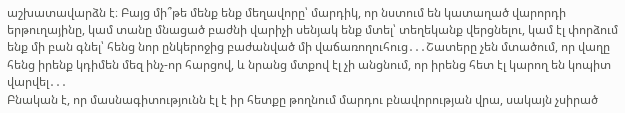աշխատավարձն է։ Բայց մի՞թե մենք ենք մեղավորը՝ մարդիկ, որ նստում են կատաղած վարորդի երթուղայինը, կամ տանը մնացած բաժնի վարիչի սենյակ ենք մտել՝ տեղեկանք վերցնելու, կամ էլ փորձում ենք մի բան գնել՝ հենց նոր ընկերոջից բաժանված մի վաճառողուհուց․․․Շատերը չեն մտածում, որ վաղը հենց իրենք կդիմեն մեզ ինչ-որ հարցով, և նրանց մտքով էլ չի անցնում, որ իրենց հետ էլ կարող են կոպիտ վարվել․․․
Բնական է, որ մասնագիտությունն էլ է իր հետքը թողնում մարդու բնավորության վրա, սակայն չսիրած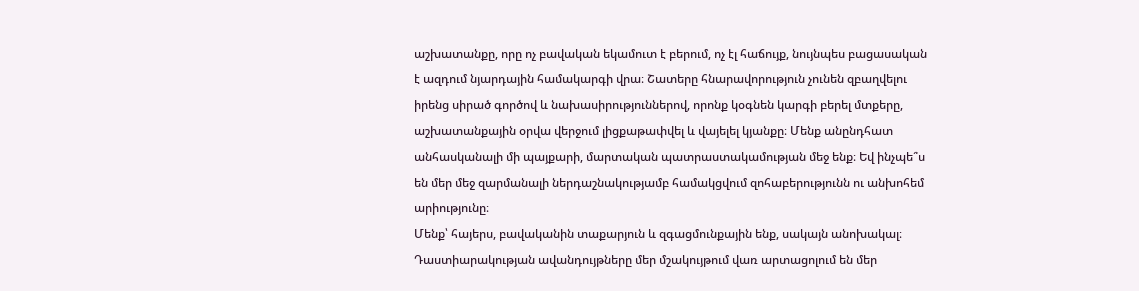աշխատանքը, որը ոչ բավական եկամուտ է բերում, ոչ էլ հաճույք, նույնպես բացասական է ազդում նյարդային համակարգի վրա։ Շատերը հնարավորություն չունեն զբաղվելու իրենց սիրած գործով և նախասիրություններով, որոնք կօգնեն կարգի բերել մտքերը, աշխատանքային օրվա վերջում լիցքաթափվել և վայելել կյանքը։ Մենք անընդհատ անհասկանալի մի պայքարի, մարտական պատրաստակամության մեջ ենք։ Եվ ինչպե՞ս են մեր մեջ զարմանալի ներդաշնակությամբ համակցվում զոհաբերությունն ու անխոհեմ արիությունը։
Մենք՝ հայերս, բավականին տաքարյուն և զգացմունքային ենք, սակայն անոխակալ։ Դաստիարակության ավանդույթները մեր մշակույթում վառ արտացոլում են մեր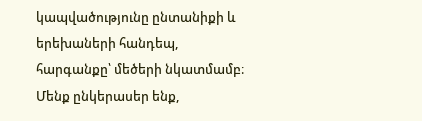կապվածությունը ընտանիքի և երեխաների հանդեպ, հարգանքը՝ մեծերի նկատմամբ։ Մենք ընկերասեր ենք,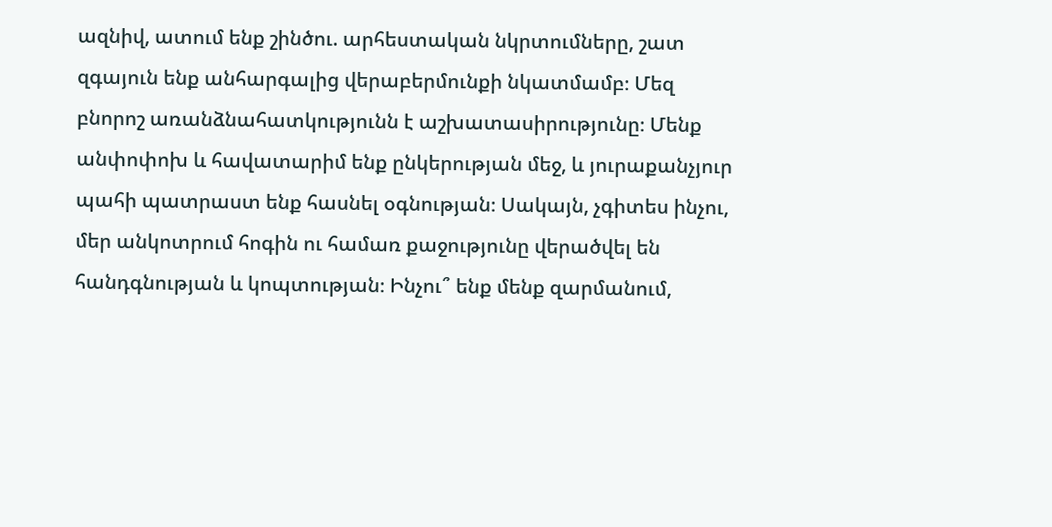ազնիվ, ատում ենք շինծու. արհեստական նկրտումները, շատ զգայուն ենք անհարգալից վերաբերմունքի նկատմամբ։ Մեզ բնորոշ առանձնահատկությունն է աշխատասիրությունը։ Մենք անփոփոխ և հավատարիմ ենք ընկերության մեջ, և յուրաքանչյուր պահի պատրաստ ենք հասնել օգնության։ Սակայն, չգիտես ինչու, մեր անկոտրում հոգին ու համառ քաջությունը վերածվել են հանդգնության և կոպտության։ Ինչու՞ ենք մենք զարմանում,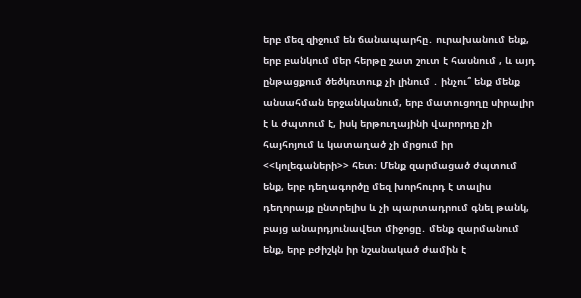երբ մեզ զիջում են ճանապարհը․ ուրախանում ենք, երբ բանկում մեր հերթը շատ շուտ է հասնում , և այդ ընթացքում ծեծկռտուք չի լինում ․ ինչու՞ ենք մենք անսահման երջանկանում, երբ մատուցողը սիրալիր է և ժպտում է, իսկ երթուղայինի վարորդը չի հայհոյում և կատաղած չի մրցում իր <<կոլեգաների>> հետ։ Մենք զարմացած ժպտում ենք, երբ դեղագործը մեզ խորհուրդ է տալիս դեղորայք ընտրելիս և չի պարտադրում գնել թանկ, բայց անարդյունավետ միջոցը․ մենք զարմանում ենք, երբ բժիշկն իր նշանակած ժամին է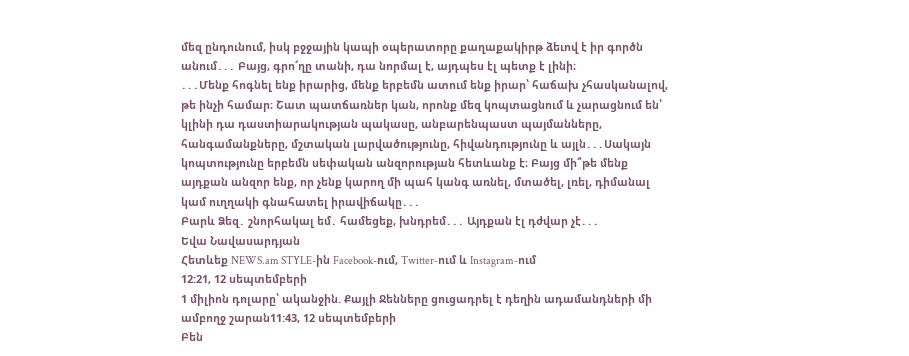մեզ ընդունում, իսկ բջջային կապի օպերատորը քաղաքակիրթ ձեւով է իր գործն անում․․․ Բայց, գրո՜ղը տանի, դա նորմալ է, այդպես էլ պետք է լինի։
․․․Մենք հոգնել ենք իրարից, մենք երբեմն ատում ենք իրար՝ հաճախ չհասկանալով, թե ինչի համար։ Շատ պատճառներ կան, որոնք մեզ կոպտացնում և չարացնում են՝ կլինի դա դաստիարակության պակասը, անբարենպաստ պայմանները, հանգամանքները, մշտական լարվածությունը, հիվանդությունը և այլն․․․Սակայն կոպտությունը երբեմն սեփական անզորության հետևանք է։ Բայց մի՞թե մենք այդքան անզոր ենք, որ չենք կարող մի պահ կանգ առնել, մտածել, լռել, դիմանալ կամ ուղղակի գնահատել իրավիճակը․․․
Բարև Ձեզ․ շնորհակալ եմ․ համեցեք, խնդրեմ․․․ Այդքան էլ դժվար չէ․․․
Եվա Նավասարդյան
Հետևեք NEWS.am STYLE-ին Facebook-ում, Twitter-ում և Instagram-ում
12:21, 12 սեպտեմբերի
1 միլիոն դոլարը՝ ականջին. Քայլի Ջենները ցուցադրել է դեղին ադամանդների մի ամբողջ շարան11:43, 12 սեպտեմբերի
Բեն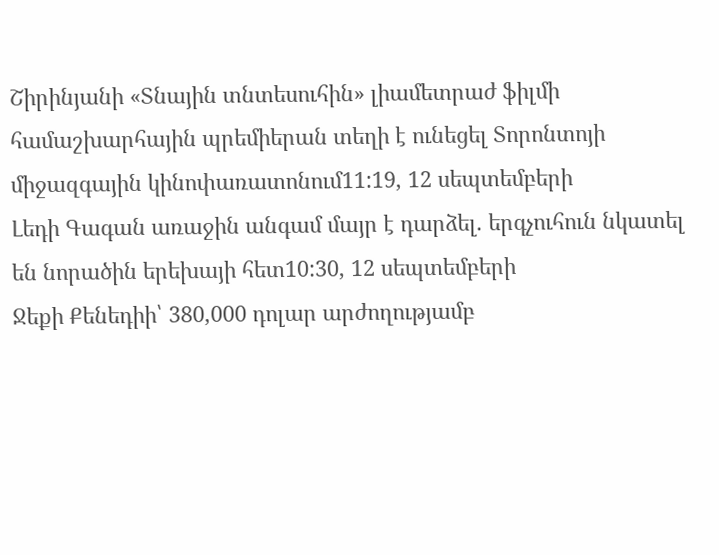Շիրինյանի «Տնային տնտեսուհին» լիամետրաժ ֆիլմի համաշխարհային պրեմիերան տեղի է ունեցել Տորոնտոյի միջազգային կինոփառատոնում11:19, 12 սեպտեմբերի
Լեդի Գագան առաջին անգամ մայր է դարձել. երգչուհուն նկատել են նորածին երեխայի հետ10:30, 12 սեպտեմբերի
Ջեքի Քենեդիի՝ 380,000 դոլար արժողությամբ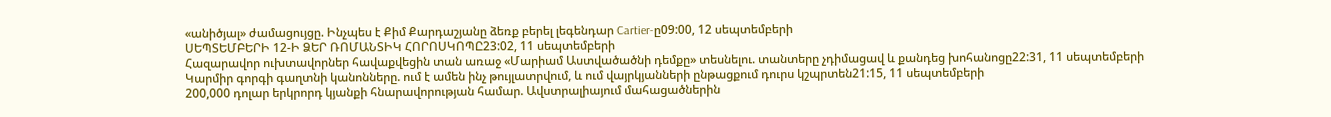«անիծյալ» ժամացույցը. Ինչպես է Քիմ Քարդաշյանը ձեռք բերել լեգենդար Cartier-ը09:00, 12 սեպտեմբերի
ՍԵՊՏԵՄԲԵՐԻ 12-Ի ՁԵՐ ՌՈՄԱՆՏԻԿ ՀՈՐՈՍԿՈՊԸ23:02, 11 սեպտեմբերի
Հազարավոր ուխտավորներ հավաքվեցին տան առաջ «Մարիամ Աստվածածնի դեմքը» տեսնելու. տանտերը չդիմացավ և քանդեց խոհանոցը22:31, 11 սեպտեմբերի
Կարմիր գորգի գաղտնի կանոնները. ում է ամեն ինչ թույլատրվում, և ում վայրկյանների ընթացքում դուրս կշպրտեն21:15, 11 սեպտեմբերի
200,000 դոլար երկրորդ կյանքի հնարավորության համար. Ավստրալիայում մահացածներին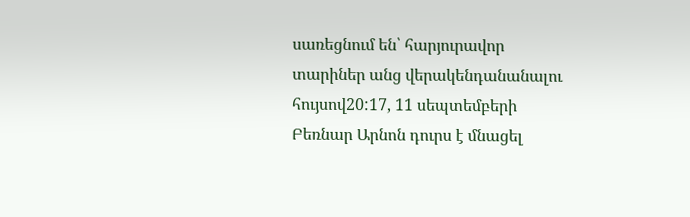սառեցնում են՝ հարյուրավոր տարիներ անց վերակենդանանալու հույսով20:17, 11 սեպտեմբերի
Բեռնար Արնոն դուրս է մնացել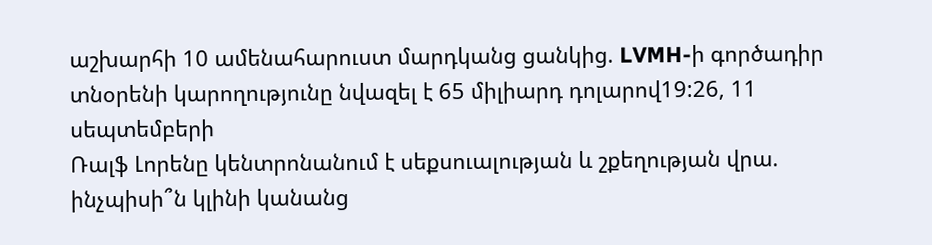աշխարհի 10 ամենահարուստ մարդկանց ցանկից. LVMH-ի գործադիր տնօրենի կարողությունը նվազել է 65 միլիարդ դոլարով19:26, 11 սեպտեմբերի
Ռալֆ Լորենը կենտրոնանում է սեքսուալության և շքեղության վրա. ինչպիսի՞ն կլինի կանանց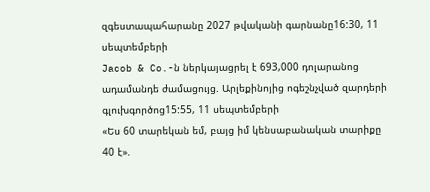զգեստապահարանը 2027 թվականի գարնանը16:30, 11 սեպտեմբերի
Jacob & Co.-ն ներկայացրել է 693,000 դոլարանոց ադամանդե ժամացույց. Արլեքինոյից ոգեշնչված զարդերի գլուխգործոց15:55, 11 սեպտեմբերի
«Ես 60 տարեկան եմ, բայց իմ կենսաբանական տարիքը 40 է».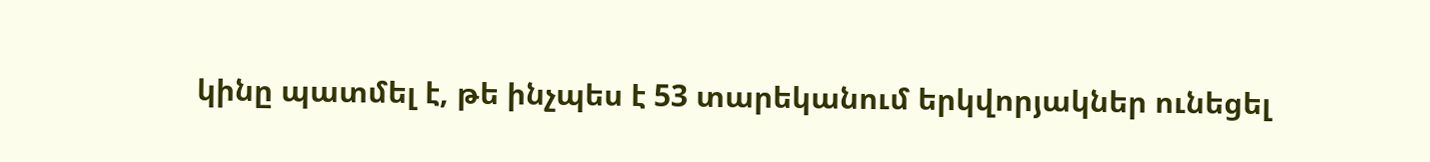կինը պատմել է, թե ինչպես է 53 տարեկանում երկվորյակներ ունեցել